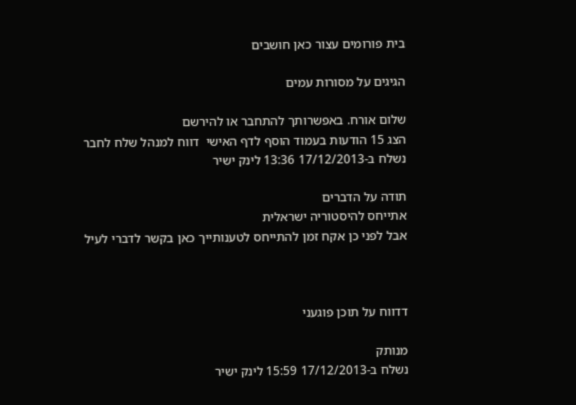בית פורומים עצור כאן חושבים

הגיגים על מסורות עמים

שלום אורח. באפשרותך להתחבר או להירשם
הצג 15 הודעות בעמוד הוסף לדף האישי  דווח למנהל שלח לחבר
נשלח ב-17/12/2013 13:36 לינק ישיר

תודה על הדברים
אתייחס להיסטוריה ישראלית
אבל לפני כן אקח זמן להתייחס לטענותייך כאן בקשר לדברי לעיל



דדווח על תוכן פוגעני

מנותק
נשלח ב-17/12/2013 15:59 לינק ישיר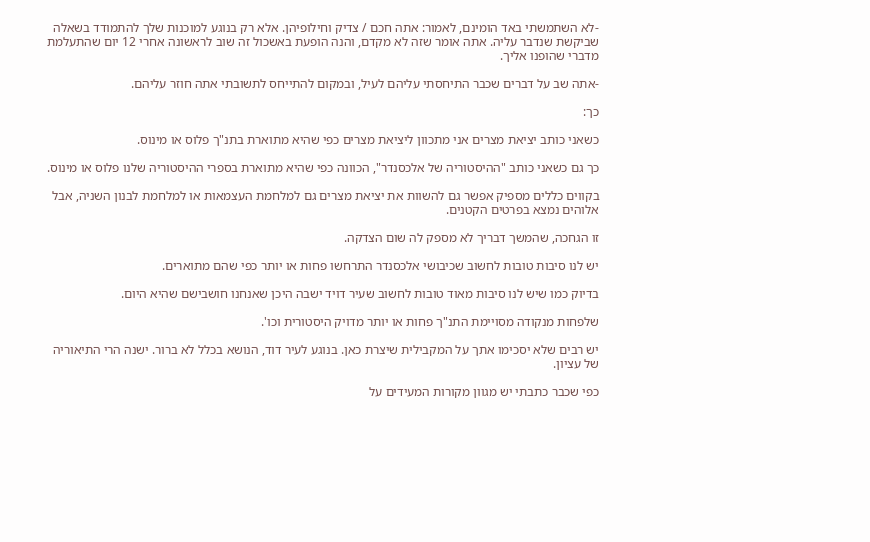-לא השתמשתי באד הומינם, לאמור: אתה חכם / צדיק וחילופיהן. אלא רק בנוגע למוכנות שלך להתמודד בשאלה שביקשת שנדבר עליה. אתה אומר שזה לא מקדם, והנה הופעת באשכול זה שוב לראשונה אחרי 12 יום שהתעלמת מדברי שהופנו אליך.

-אתה שב על דברים שכבר התיחסתי עליהם לעיל, ובמקום להתייחס לתשובתי אתה חוזר עליהם.

כך:

כשאני כותב יציאת מצרים אני מתכוון ליציאת מצרים כפי שהיא מתוארת בתנ"ך פלוס או מינוס.

כך גם כשאני כותב "ההיסטוריה של אלכסנדר", הכוונה כפי שהיא מתוארת בספרי ההיסטוריה שלנו פלוס או מינוס.

בקווים כללים מספיק אפשר גם להשוות את יציאת מצרים גם למלחמת העצמאות או למלחמת לבנון השניה, אבל אלוהים נמצא בפרטים הקטנים.

זו הגחכה, שהמשך דבריך לא מספק לה שום הצדקה.

יש לנו סיבות טובות לחשוב שכיבושי אלכסנדר התרחשו פחות או יותר כפי שהם מתוארים.

בדיוק כמו שיש לנו סיבות מאוד טובות לחשוב שעיר דויד ישבה היכן שאנחנו חושבישם שהיא היום.

שלפחות מנקודה מסויימת התנ"ך פחות או יותר מדויק היסטורית וכו'.

יש רבים שלא יסכימו אתך על המקבילית שיצרת כאן. בנוגע לעיר דוד, הנושא בכלל לא ברור. ישנה הרי התיאוריה של עציון.

כפי שכבר כתבתי יש מגוון מקורות המעידים על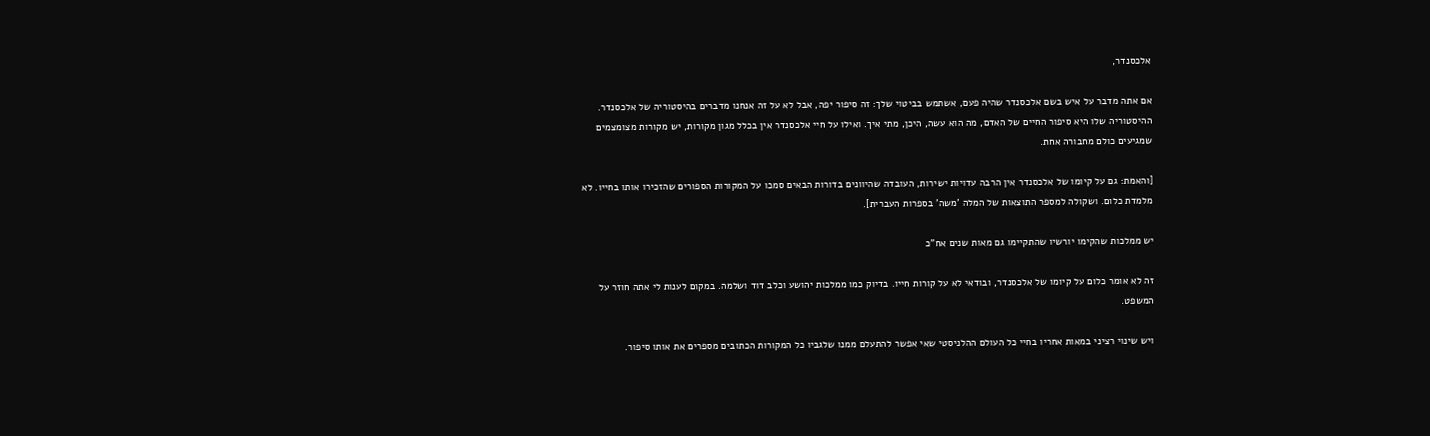אלכסנדר,

אם אתה מדבר על איש בשם אלכסנדר שהיה פעם, אשתמש בביטוי שלך: זה סיפור יפה, אבל לא על זה אנחנו מדברים בהיסטוריה של אלכסנדר. ההיסטוריה שלו היא סיפור החיים של האדם, מה הוא עשה, היכן, מתי איך. ואילו על חיי אלכסנדר אין בכלל מגון מקורות, יש מקורות מצומצמים שמגיעים כולם מחבורה אחת.

[והאמת: גם על קיומו של אלכסנדר אין הרבה עדויות ישירות, העובדה שהיוונים בדורות הבאים סמכו על המקורות הספורים שהזכירו אותו בחייו. לא מלמדת כלום. ושקולה למספר התוצאות של המלה 'משה' בספרות העברית].

יש ממלכות שהקימו יורשיו שהתקיימו גם מאות שנים אח"כ

זה לא אומר כלום על קיומו של אלכסנדר, ובודאי לא על קורות חייו. בדיוק כמו ממלכות יהושע וכלב דוד ושלמה. במקום לענות לי אתה חוזר על המשפט.

ויש שינוי רציני במאות אחריו בחיי כל העולם ההלניסטי שאי אפשר להתעלם ממנו שלגביו כל המקורות הכתובים מספרים את אותו סיפור.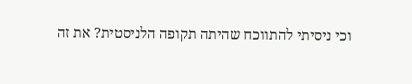וכי ניסיתי להתווכח שהיתה תקופה הלניסטית? את זה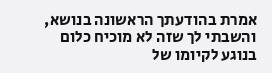אמרת בהודעתך הראשונה בנושא, והשבתי לך שזה לא מוכיח כלום בנוגע לקיומו של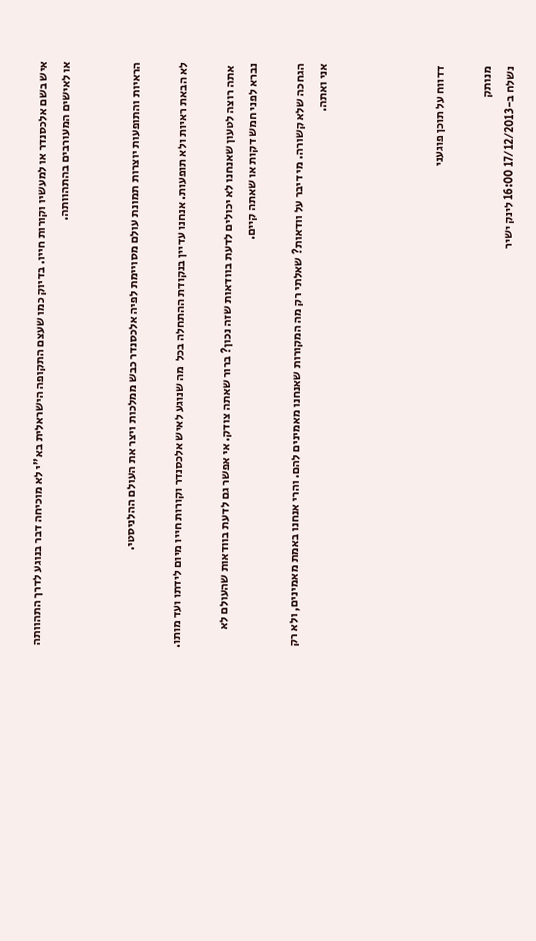איש בשם אלכסנדר או למעשיו וקורות חייו. בדיוק כמו שעצם התקופה הישראלית בא"י לא מוכיחה דבר בנוגע לדרך התהוותה או לאישים המעורבים בהתהוותה.


הראיות והתופעות יוצרות תמונת עולם מסויימת לפיה אלכסנדר כבש ממלכות ויצר את העולם ההלניסטי.

לא הבאת ראיות ולא תופעות. אנחנו עדיין בנקודת ההתחלה בכל  מה שנוגע לאיש אלכסנדר וקורות חייו מיום לידתו ועד מותו.

 אתה רוצה לטעון שאנחנו לא יכולים לדעת בוודאות שזה נכון? ברור שאתה צודק. אי אפשר גם לדעת בוודאות שהעולם לא נברא לפני חמש דקות או שאתה קיים.

הגחכה שלא קשורה. מי דיבר על וודאות? שאלתי רק מה המקורות שאנחנו מאמינים להם. והרי אנחנו באמת מאמינים, ולא רק אני ואתה.




דדווח על תוכן פוגעני

מנותק
נשלח ב-17/12/2013 16:00 לינק ישיר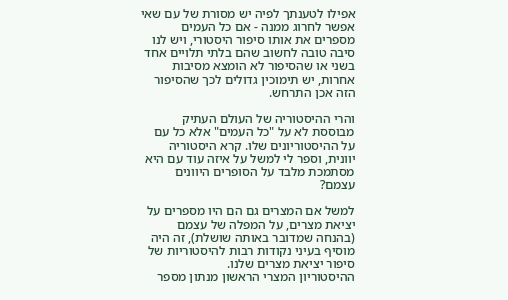אפילו לטענתך לפיה יש מסורת של עם שאי אפשר לחרוג ממנה - אם כל העמים מספרים את אותו סיפור היסטורי, ויש לנו סיבה טובה לחשוב שהם בלתי תלויים אחד בשני או שהסיפור לא הומצא מסיבות אחרות, יש תימוכין גדולים לכך שהסיפור הזה אכן התרחש.

והרי ההיסטוריה של העולם העתיק מבוססת לא על "כל העמים" אלא כל עם על ההיסטוריונים שלו. קרא היסטוריה יוונית, וספר לי למשל על איזה עוד עם היא מסתמכת מלבד על הסופרים היוונים עצמם?

למשל אם המצרים גם הם היו מספרים על יציאת מצרים, על המפלה של עצמם (בהנחה שמדובר באותה שושלת), זה היה מוסיף בעיני נקודות רבות להיסטוריות של סיפור יציאת מצרים שלנו.
ההיסטוריון המצרי הראשון מנתון מספר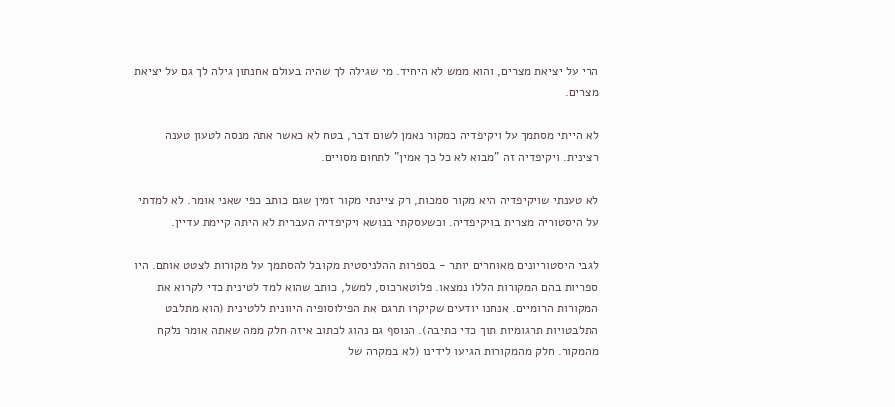הרי על יציאת מצרים, והוא ממש לא היחיד. מי שגילה לך שהיה בעולם אחנתון גילה לך גם על יציאת מצרים.

לא הייתי מסתמך על ויקיפדיה כמקור נאמן לשום דבר, בטח לא כאשר אתה מנסה לטעון טענה רצינית. ויקיפדיה זה "מבוא לא כל כך אמין" לתחום מסויים.

לא טענתי שויקיפדיה היא מקור סמכות, רק ציינתי מקור זמין שגם כותב כפי שאני אומר. לא למדתי על היסטוריה מצרית בויקיפדיה. וכשעסקתי בנושא ויקיפדיה העברית לא היתה קיימת עדיין.

לגבי היסטוריונים מאוחרים יותר - בספרות ההלניסטית מקובל להסתמך על מקורות לצטט אותם. היו ספריות בהם המקורות הללו נמצאו. פלוטארכוס, למשל, כותב שהוא למד לטינית כדי לקרוא את המקורות הרומיים. אנחנו יודעים שקיקרו תרגם את הפילוסופיה היוונית ללטינית (הוא מתלבט התלבטויות תרגומיות תוך כדי כתיבה). הנוסף גם נהוג לכתוב איזה חלק ממה שאתה אומר נלקח מהמקור. חלק מהמקורות הגיעו לידינו (לא במקרה של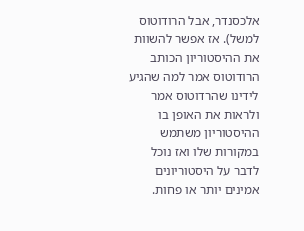אלכסנדר, אבל הרודוטוס למשל). אז אפשר להשוות את ההיסטוריון הכותב הרודוטוס אמר למה שהגיע לידינו שהרדוטוס אמר ולראות את האופן בו ההיסטוריון משתמש במקורות שלו ואז נוכל לדבר על היסטוריונים אמינים יותר או פחות.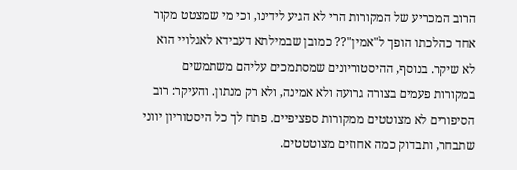הרוב המכריע של המקורות הרי לא הגיע לידינו, וכי מי שמצטט מקור אחד כהלכתו הופך ל"אמין"?? כמובן שבמילתא דעבידא לאגלויי הוא לא שיקר. בנוסף, ההיסטוריונים שמסתמכים עליהם משתמשים במקורות פעמים בצורה גרועה ולא אמינה, ולא רק מנתון. והעיקר: רוב הסיפורים לא מצוטטים ממקורות ספציפיים. פתח לך כל היסטוריון יווני שתבחר, ותבדוק כמה אחוזים מצוטטטים.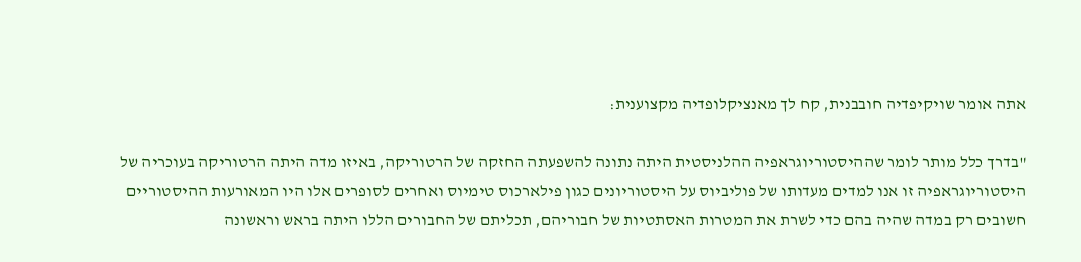אתה אומר שויקיפדיה חובבנית, קח לך מאנציקלופדיה מקצוענית:

"בדרך כלל מותר לומר שההיסטוריוגראפיה ההלניסטית היתה נתונה להשפעתה החזקה של הרטוריקה, באיזו מדה היתה הרטוריקה בעוכריה של היסטוריוגראפיה זו אנו למדים מעדותו של פוליביוס על היסטוריונים כגון פילארכוס טימיוס ואחרים לסופרים אלו היו המאורעות ההיסטוריים חשובים רק במדה שהיה בהם כדי לשרת את המטרות האסתטיות של חבוריהם, תכליתם של החבורים הללו היתה בראש וראשונה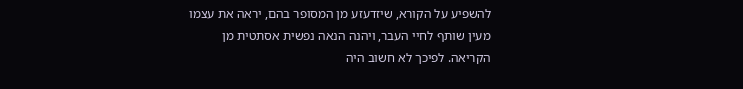להשפיע על הקורא, שיזדעזע מן המסופר בהם, יראה את עצמו מעין שותף לחיי העבר, ויהנה הנאה נפשית אסתטית מן הקריאה. לפיכך לא חשוב היה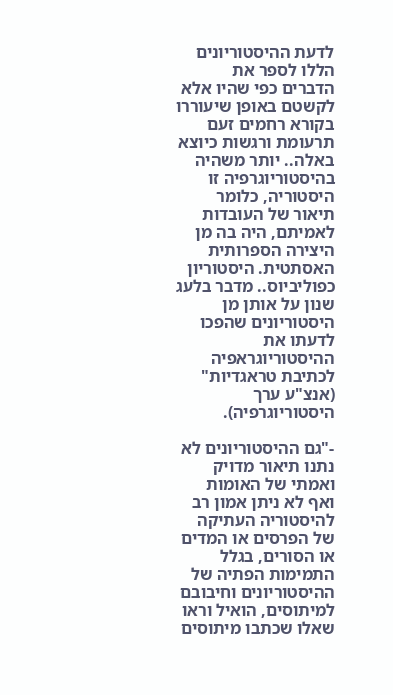לדעת ההיסטוריונים הללו לספר את הדברים כפי שהיו אלא לקשטם באופן שיעוררו בקורא רחמים זעם תרעומת ורגשות כיוצא באלה.. יותר משהיה בהיסטוריוגרפיה זו היסטוריה, כלומר תיאור של העובדות לאמיתם, היה בה מן היצירה הספרותית האסתטית. היסטוריון כפוליביוס.. מדבר בלעג שנון על אותן מן היסטוריונים שהפכו לדעתו את ההיסטוריוגראפיה לכתיבת טראגדיות" (אנצ"ע ערך היסטוריוגרפיה).

-"גם ההיסטוריונים לא נתנו תיאור מדויק ואמתי של האומות ואף לא ניתן אמון רב להיסטוריה העתיקה של הפרסים או המדים או הסורים, בגלל התמימות הפתיה של ההיסטוריונים וחיבובם למיתוסים, הואיל וראו שאלו שכתבו מיתוסים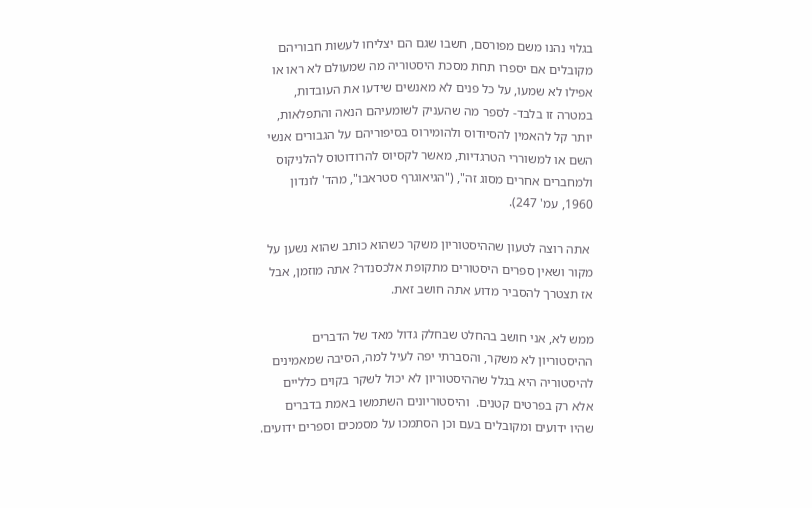בגלוי נהנו משם מפורסם, חשבו שגם הם יצליחו לעשות חבוריהם מקובלים אם יספרו תחת מסכת היסטוריה מה שמעולם לא ראו או אפילו לא שמעו, על כל פנים לא מאנשים שידעו את העובדות, במטרה זו בלבד- לספר מה שהעניק לשומעיהם הנאה והתפלאות, יותר קל להאמין להסיודוס ולהומירוס בסיפוריהם על הגבורים אנשי השם או למשוררי הטרגדיות, מאשר לקסיוס להרודוטוס להלניקוס ולמחברים אחרים מסוג זה", ("הגיאוגרף סטראבו", מהד' לונדון 1960, עמ' 247).

 אתה רוצה לטעון שההיסטוריון משקר כשהוא כותב שהוא נשען על מקור ושאין ספרים היסטורים מתקופת אלכסנדר? אתה מוזמן, אבל אז תצטרך להסביר מדוע אתה חושב זאת.

ממש לא, אני חושב בהחלט שבחלק גדול מאד של הדברים ההיסטוריון לא משקר, והסברתי יפה לעיל למה, הסיבה שמאמינים להיסטוריה היא בגלל שההיסטוריון לא יכול לשקר בקוים כלליים אלא רק בפרטים קטנים.  והיסטוריונים השתמשו באמת בדברים שהיו ידועים ומקובלים בעם וכן הסתמכו על מסמכים וספרים ידועים.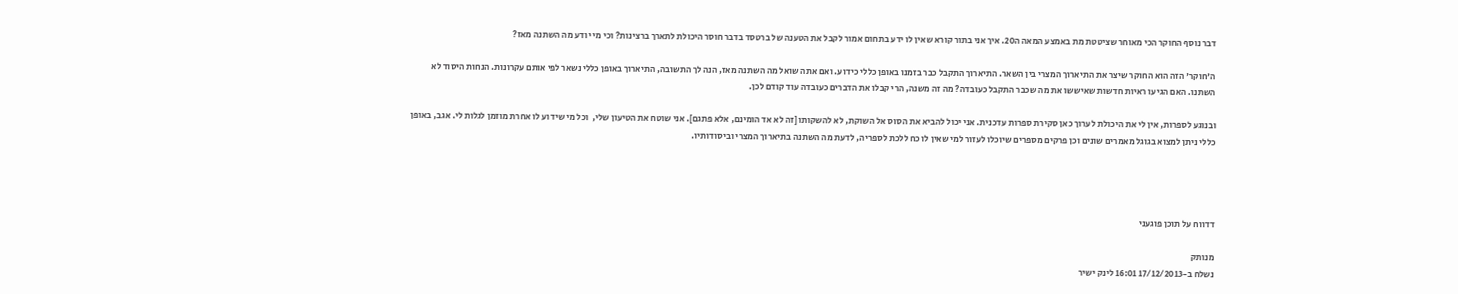דבר נוסף החוקר הכי מאוחר שציטטת מת באמצע המאה ה20. איך אני בתור קורא שאין לו ידע בתחום אמור לקבל את הטענה של ברטסד בדבר חוסר היכולת לתארך ברצינות? וכי מי יודע מה השתנה מאז?

ה'חוקר' הזה הוא החוקר שיצר את התיארוך המצרי בין השאר. התיארוך התקבל כבר בזמנו באופן כללי כידוע. ואם אתה שואל מה השתנה מאז, הנה לך התשובה, התיארוך באופן כללי נשאר לפי אותם עקרונות. הנחות היסוד לא השתנו. האם הגיעו ראיות חדשות שאיששו את מה שכבר התקבל כעובדה? מה זה משנה, הרי קבלו את הדברים כעובדה עוד קודם לכן.

ובנוגע לספרות, אין לי את היכולת לערוך כאן סקירת ספרות עדכנית. אני יכול להביא את הסוס אל השוקת, לא להשקותו [זה לא אד הומינם, אלא פתגם]. אני שוטח את הטיעון שלי,  וכל מי שידוע לו אחרת מוזמן לגלות לי. אגב, באופן כללי ניתן למצוא בגוגל מאמרים שונים וכן פרקים מספרים שיוכלו לעזור למי שאין לו כח ללכת לספריה, לדעת מה השתנה בתיארוך המצרי וביסודותיו.




דדווח על תוכן פוגעני

מנותק
נשלח ב-17/12/2013 16:01 לינק ישיר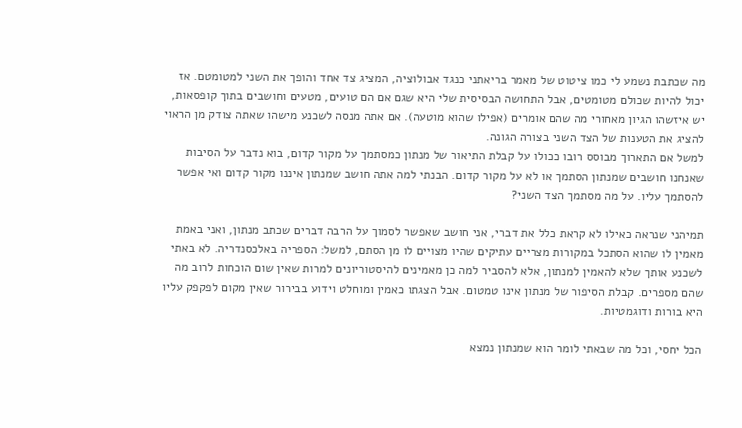מה שכתבת נשמע לי כמו ציטוט של מאמר בריאתני כנגד אבולוציה, המציג צד אחד והופך את השני למטומטם. אז יכול להיות שכולם מטומטים, אבל התחושה הבסיסית שלי היא שגם אם הם טועים, מטעים וחושבים בתוך קופסאות, יש איזשהו הגיון מאחורי מה שהם אומרים (אפילו שהוא מוטעה). אם אתה מנסה לשכנע מישהו שאתה צודק מן הראוי להציג את הטענות של הצד השני בצורה הגונה.
למשל אם התארוך מבוסס רובו ככולו על קבלת התיאור של מנתון כמסתמך על מקור קדום, בוא נדבר על הסיבות שאנחנו חושבים שמנתון הסתמך או לא על מקור קדום. הבנתי למה אתה חושב שמנתון איננו מקור קדום ואי אפשר להסתמך עליו. על מה מסתמך הצד השני?

תמיהני שנראה כאילו לא קראת כלל את דברי, אני חושב שאפשר לסמוך על הרבה דברים שכתב מנתון, ואני באמת מאמין לו שהוא הסתכל במקורות מצריים עתיקים שהיו מצויים לו מן הסתם, למשל: הספריה באלכסנדריה. לא באתי לשכנע אותך שלא להאמין למנתון, אלא להסביר למה כן מאמינים להיסטוריונים למרות שאין שום הוכחות לרוב מה שהם מספרים. קבלת הסיפור של מנתון אינו טמטום. אבל הצגתו כאמין ומוחלט וידוע בבירור שאין מקום לפקפק עליו היא בורות ודוגמטיות.

הכל יחסי, וכל מה שבאתי לומר הוא שמנתון נמצא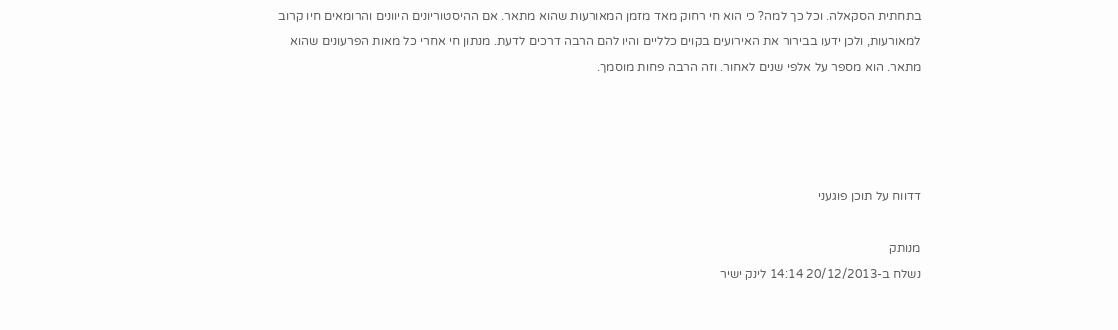בתחתית הסקאלה. וכל כך למה? כי הוא חי רחוק מאד מזמן המאורעות שהוא מתאר. אם ההיסטוריונים היוונים והרומאים חיו קרוב למאורעות, ולכן ידעו בבירור את האירועים בקוים כלליים והיו להם הרבה דרכים לדעת. מנתון חי אחרי כל מאות הפרעונים שהוא מתאר. הוא מספר על אלפי שנים לאחור. וזה הרבה פחות מוסמך.




דדווח על תוכן פוגעני

מנותק
נשלח ב-20/12/2013 14:14 לינק ישיר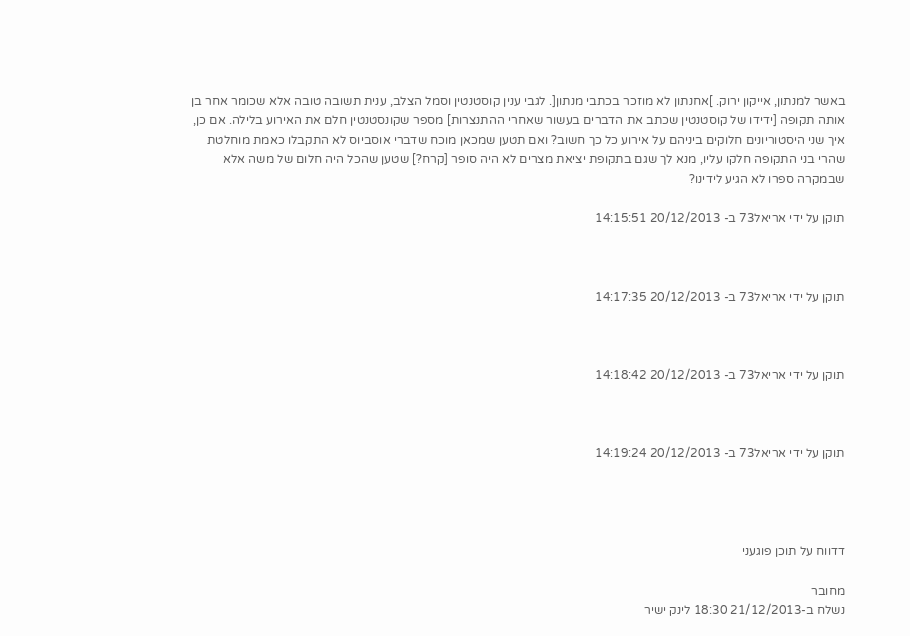באשר למנתון, אייקון ירוק. ]אחנתון לא מוזכר בכתבי מנתון[. לגבי ענין קוסטנטין וסמל הצלב, ענית תשובה טובה אלא שכומר אחר בן אותה תקופה [ידידו של קוסטנטין שכתב את הדברים בעשור שאחרי ההתנצרות] מספר שקונסטנטין חלם את האירוע בלילה. אם כן, איך שני היסטוריונים חלוקים ביניהם על אירוע כל כך חשוב? ואם תטען שמכאן מוכח שדברי אוסביוס לא התקבלו כאמת מוחלטת שהרי בני התקופה חלקו עליו, מנא לך שגם בתקופת יציאת מצרים לא היה סופר [קרח?] שטען שהכל היה חלום של משה אלא שבמקרה ספרו לא הגיע לידינו?

תוקן על ידי אריאל73 ב- 20/12/2013 14:15:51



תוקן על ידי אריאל73 ב- 20/12/2013 14:17:35



תוקן על ידי אריאל73 ב- 20/12/2013 14:18:42



תוקן על ידי אריאל73 ב- 20/12/2013 14:19:24




דדווח על תוכן פוגעני

מחובר
נשלח ב-21/12/2013 18:30 לינק ישיר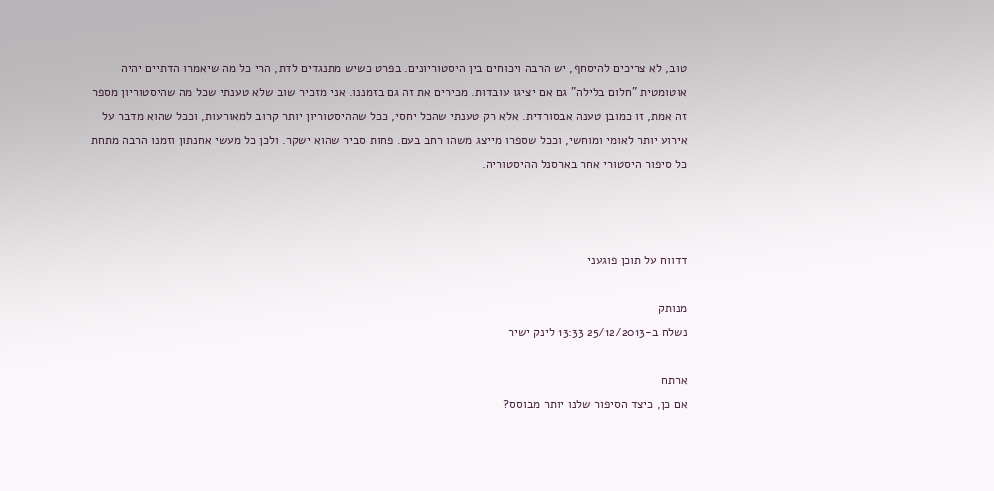טוב, לא צריכים להיסחף, יש הרבה ויכוחים בין היסטוריונים. בפרט כשיש מתנגדים לדת, הרי כל מה שיאמרו הדתיים יהיה אוטומטית "חלום בלילה" גם אם יציגו עובדות. מכירים את זה גם בזמננו. אני מזכיר שוב שלא טענתי שכל מה שהיסטוריון מספר זה אמת, זו כמובן טענה אבסורדית. אלא רק טענתי שהכל יחסי, ככל שההיסטוריון יותר קרוב למאורעות, וככל שהוא מדבר על אירוע יותר לאומי ומוחשי, וככל שספרו מייצג משהו רחב בעם. פחות סביר שהוא ישקר. ולכן כל מעשי אחנתון וזמנו הרבה מתחת כל סיפור היסטורי אחר בארסנל ההיסטוריה.



דדווח על תוכן פוגעני

מנותק
נשלח ב-25/12/2013 13:33 לינק ישיר

ארתח
אם כן, כיצד הסיפור שלנו יותר מבוסס?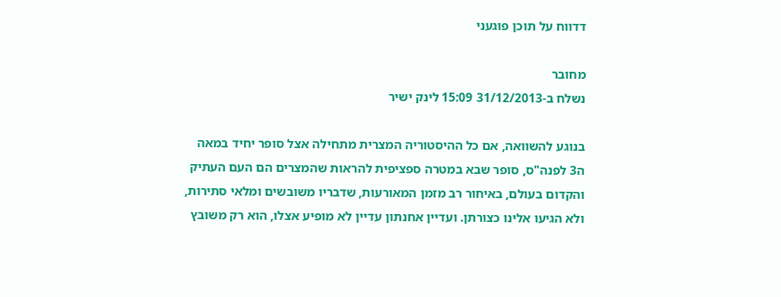דדווח על תוכן פוגעני

מחובר
נשלח ב-31/12/2013 15:09 לינק ישיר

בנוגע להשוואה, אם כל ההיסטוריה המצרית מתחילה אצל סופר יחיד במאה ה3 לפנה"ס, סופר שבא במטרה ספציפית להראות שהמצרים הם העם העתיק והקדום בעולם, באיחור רב מזמן המאורעות, שדבריו משובשים ומלאי סתירות, ולא הגיעו אלינו כצורתן. ועדיין אחנתון עדיין לא מופיע אצלו, הוא רק משובץ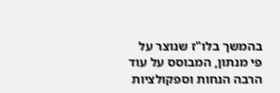בהמשך בלו"ז שנוצר על פי מנתון, המבוסס על עוד הרבה הנחות וספקולציות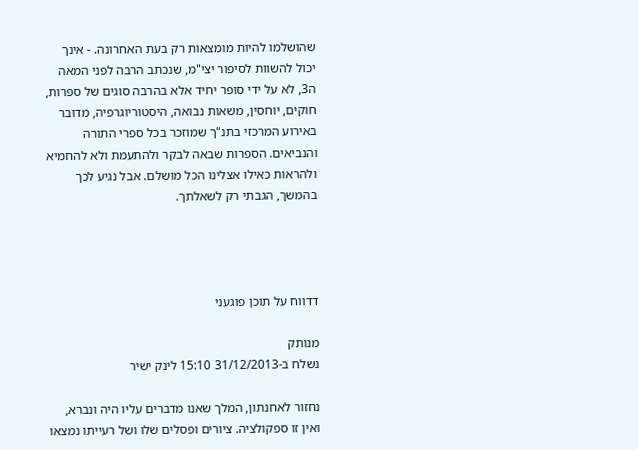שהושלמו להיות מומצאות רק בעת האחרונה. - אינך יכול להשוות לסיפור יצי"מ, שנכתב הרבה לפני המאה ה3, לא על ידי סופר יחיד אלא בהרבה סוגים של ספרות, חוקים, יוחסין, משאות נבואה, היסטוריוגרפיה, מדובר באירוע המרכזי בתנ"ך שמוזכר בכל ספרי התורה והנביאים. הספרות שבאה לבקר ולהתעמת ולא להחמיא ולהראות כאילו אצלינו הכל מושלם. אבל נגיע לכך בהמשך, הגבתי רק לשאלתך.




דדווח על תוכן פוגעני

מנותק
נשלח ב-31/12/2013 15:10 לינק ישיר

נחזור לאחנתון, המלך שאנו מדברים עליו היה ונברא, ואין זו ספקולציה. ציורים ופסלים שלו ושל רעייתו נמצאו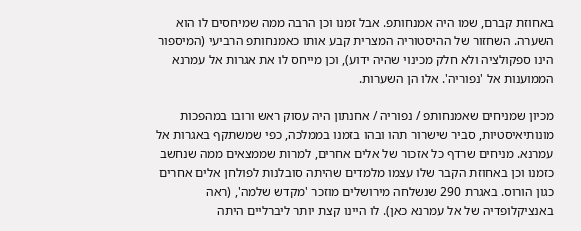באחוזת קברם, שמו היה אמנחותפ. אבל זמנו וכן הרבה ממה שמיחסים לו הוא השערה. השחזור של ההיסטוריה המצרית קבע אותו כאמנחותפ הרביעי (המיספור הינו ספקולציה ולא חלק מכינוי שהיה ידוע), וכן מייחס לו את אגרות אל עמרנא הממוענות אל 'נפוריה'. אלו הן השערות.

מכיון שמניחים שאמנחותפ / נפוריה / אחנתון היה עסוק ראש ורובו במהפכות מונותיאיסטיות, סביר שישרור תהו ובהו בזמנו בממלכה, כפי שמשתקף באגרות אל עמרנא. מניחים שרדף כל אזכור של אלים אחרים, למרות שממצאים ממה שנחשב כזמנו וכן באחוזת הקבר שלו עצמו מלמדים שהיתה סובלנות לפולחן אלים אחרים כגון הורוס. באגרת 290 שנשלחה מירושלים מוזכר 'מקדש שלמה', (ראה באנציקלופדיה של אל עמרנא כאן). לו היינו קצת יותר ליברליים היתה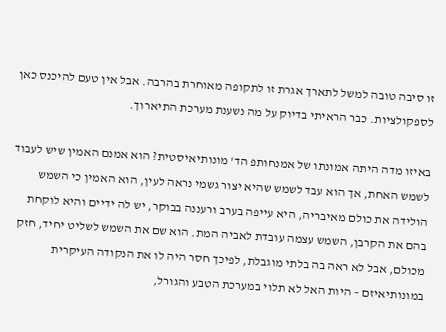זו סיבה טובה למשל לתארך אגרת זו לתקופה מאוחרת בהרבה. אבל אין טעם להיכנס כאן לספקולציות. כבר הראיתי בדיוק על מה נשענת מערכת התיארוך.

באיזו מדה היתה אמונתו של אמנחותפ הד' מונותיאיסטית? הוא אמנם האמין שיש לעבוד לשמש האחת, אך הוא עבד לשמש שהיא יצור גשמי נראה לעין, הוא האמין כי השמש הולידה את כולם מאיבריה, היא עייפה בערב ורעננה בבוקר, יש לה ידיים והיא לוקחת בהם את הקרבן, השמש עצמה עובדת לאביה המת. הוא שם את השמש לשליט יחיד, חזק מכולם, אבל לא ראה בה בלתי מוגבלת, לפיכך חסר היה לו את הנקודה העיקרית במונותיאיזם – היות האל לא תלוי במערכת הטבע והגורל,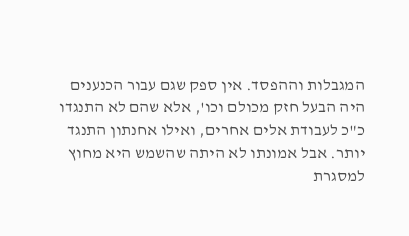המגבלות וההפסד. אין ספק שגם עבור הכנענים היה הבעל חזק מכולם וכו', אלא שהם לא התנגדו כ"כ לעבודת אלים אחרים, ואילו אחנתון התנגד יותר. אבל אמונתו לא היתה שהשמש היא מחוץ למסגרת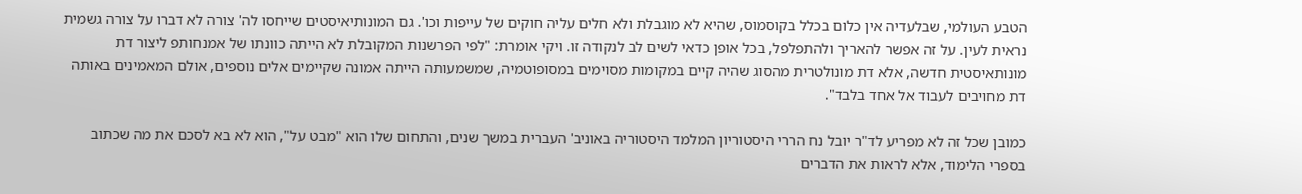הטבע העולמי, שבלעדיה אין כלום בכלל בקוסמוס, שהיא לא מוגבלת ולא חלים עליה חוקים של עייפות וכו'. גם המונותיאיסטים שייחסו לה' צורה לא דברו על צורה גשמית נראית לעין. על זה אפשר להאריך ולהתפלפל, בכל אופן כדאי לשים לב לנקודה זו. ויקי אומרת: "לפי הפרשנות המקובלת לא הייתה כוונתו של אמנחותפ ליצור דת מונותאיסטית חדשה, אלא דת מונולטרית מהסוג שהיה קיים במקומות מסוימים במסופוטמיה, שמשמעותה הייתה אמונה שקיימים אלים נוספים, אולם המאמינים באותה דת מחויבים לעבוד אל אחד בלבד".

כמובן שכל זה לא מפריע לד"ר יובל נח הררי היסטוריון המלמד היסטוריה באוניב' העברית במשך שנים, והתחום שלו הוא "מבט על", הוא לא בא לסכם את מה שכתוב בספרי הלימוד, אלא לראות את הדברים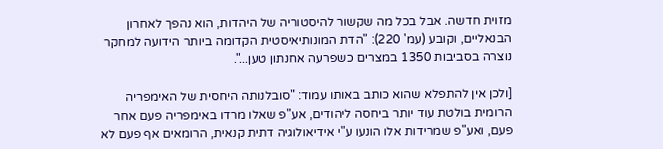מזוית חדשה. אבל בכל מה שקשור להיסטוריה של היהדות, הוא נהפך לאחרון הבנאליים, וקובע (עמ' 220): "הדת המונותיאיסטית הקדומה ביותר הידועה למחקר נוצרה בסביבות 1350 במצרים כשפרעה אחנתון טען...".

[ולכן אין להתפלא שהוא כותב באותו עמוד: "סובלנותה היחסית של האימפריה הרומית בולטת עוד יותר ביחסה ליהודים, אע"פ שאלו מרדו באימפריה פעם אחר פעם, ואע"פ שמרידות אלו הונעו ע"י אידיאולוגיה דתית קנאית, הרומאים אף פעם לא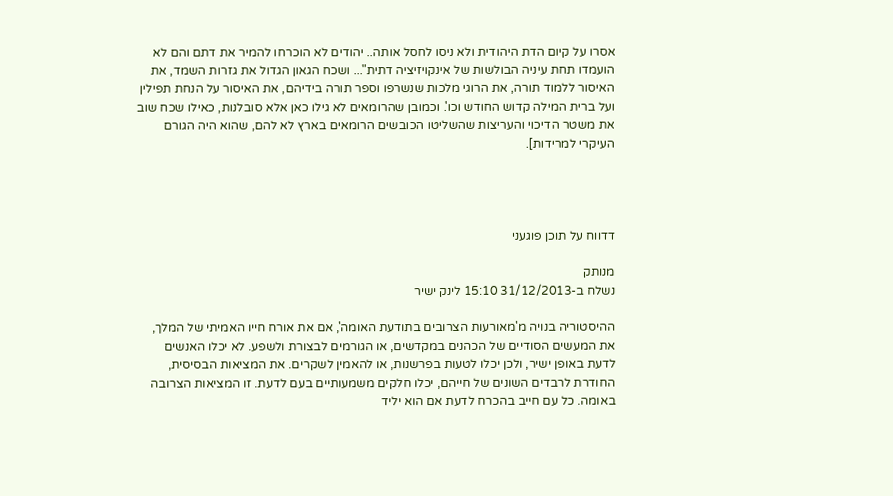אסרו על קיום הדת היהודית ולא ניסו לחסל אותה.. יהודים לא הוכרחו להמיר את דתם והם לא הועמדו תחת עיניה הבולשות של אינקויזיציה דתית"... ושכח הגאון הגדול את גזרות השמד, את האיסור ללמוד תורה, את הרוגי מלכות שנשרפו וספר תורה בידיהם, את האיסור על הנחת תפילין ועל ברית המילה קדוש החודש וכו'. וכמובן שהרומאים לא גילו כאן אלא סובלנות, כאילו שכח שוב את משטר הדיכוי והעריצות שהשליטו הכובשים הרומאים בארץ לא להם, שהוא היה הגורם העיקרי למרידות].




דדווח על תוכן פוגעני

מנותק
נשלח ב-31/12/2013 15:10 לינק ישיר

ההיסטוריה בנויה מ'מאורעות הצרובים בתודעת האומה', אם את אורח חייו האמיתי של המלך, את המעשים הסודיים של הכהנים במקדשים, או הגורמים לבצורת ולשפע. לא יכלו האנשים לדעת באופן ישיר, ולכן יכלו לטעות בפרשנות, או להאמין לשקרים. את המציאות הבסיסית, החודרת לרבדים השונים של חייהם, יכלו חלקים משמעותיים בעם לדעת. זו המציאות הצרובה באומה. כל עם חייב בהכרח לדעת אם הוא יליד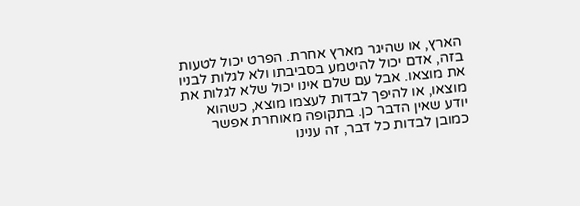הארץ, או שהיגר מארץ אחרת. הפרט יכול לטעות בזה, אדם יכול להיטמע בסביבתו ולא לגלות לבניו את מוצאו. אבל עם שלם אינו יכול שלא לגלות את מוצאו, או להיפך לבדות לעצמו מוצא, כשהוא יודע שאין הדבר כן. בתקופה מאוחרת אפשר כמובן לבדות כל דבר, זה ענינו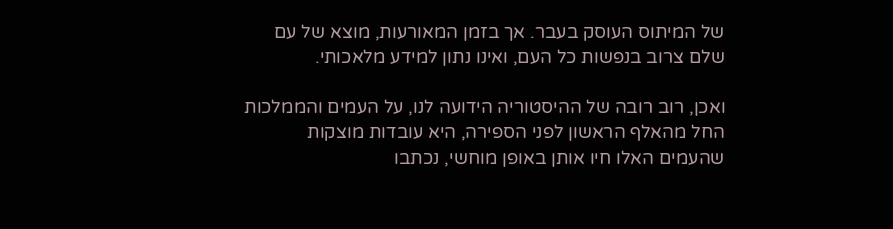של המיתוס העוסק בעבר. אך בזמן המאורעות, מוצא של עם שלם צרוב בנפשות כל העם, ואינו נתון למידע מלאכותי.

ואכן, רוב רובה של ההיסטוריה הידועה לנו, על העמים והממלכות החל מהאלף הראשון לפני הספירה, היא עובדות מוצקות שהעמים האלו חיו אותן באופן מוחשי, נכתבו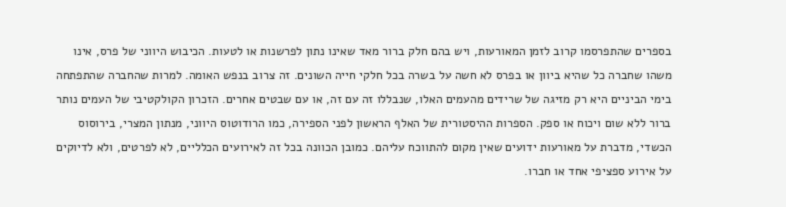בספרים שהתפרסמו קרוב לזמן המאורעות, ויש בהם חלק ברור מאד שאינו נתון לפרשנות או לטעות. הכיבוש היווני של פרס, אינו משהו שחברה כל שהיא ביוון או בפרס לא חשה על בשרה בכל חלקי חייה השונים. זה צרוב בנפש האומה. למרות שהחברה שהתפתחה בימי הביניים היא רק מזיגה של שרידים מהעמים האלו, שנבללו זה עם זה, או עם שבטים אחרים. הזכרון הקולקטיבי של העמים נותר ברור ללא שום ויכוח או ספק. הספרות ההיסטורית של האלף הראשון לפני הספירה, כמו הרודוטוס היווני, מנתון המצרי, בירוסוס הכשדי, מדברת על מאורעות ידועים שאין מקום להתווכח עליהם. כמובן הכוונה בכל זה לאירועים הכלליים, לא לפרטים, ולא לדיוקים על אירוע ספציפי אחד או חברו.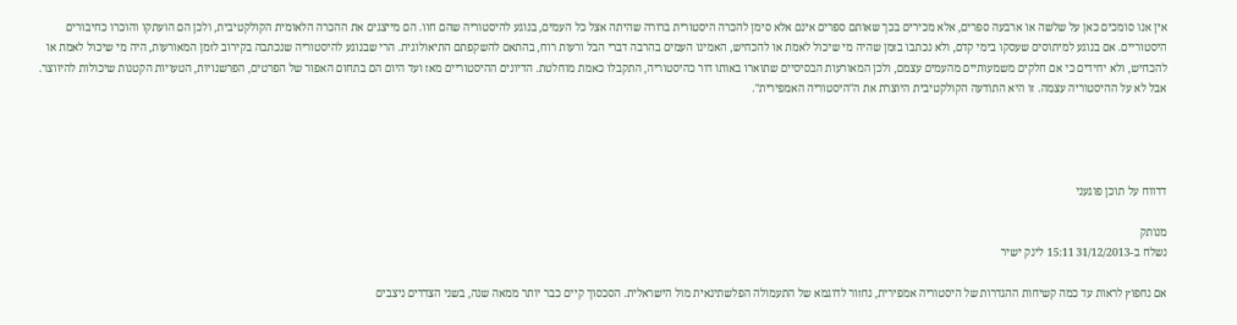אין אנו סומכים כאן על שלשה או ארבעה ספרים, אלא מכירים בכך שאותם ספרים אינם אלא סימן להכרה היסטורית ברורה שהיתה אצל כל העמים, בנוגע להיסטוריה שהם חוו. הם מייצגים את ההכרה הלאומית הקולקטיבית, ולכן הם הועתקו והוכרו כחיבורים היסטוריים. אם בנוגע למיתוסים שעסקו בימי קדם, ולא נכתבו בזמן שהיה מי שיכול לאמת או להכחיש, האמינו העמים בהרבה דברי הבל ורעות רוח, בהתאם להשקפתם התיאולוגית. הרי שבנוגע להיסטוריה שנכתבה בקירוב לזמן המאורעות, היה מי שיכול לאמת או להכחיש, ולא יחידים כי אם חלקים משמעותיים מהעמים עצמם, ולכן המאורעות הבסיסיים שתוארו באותו דור כהיסטוריה, התקבלו כאמת מוחלטת. הדיונים ההיסטוריים מאז ועד היום הם בתחום האפור של הפרטים, הפרשנויות, הטעויות הקטנות שיכולות להיווצר. אבל לא על ההיסטוריה עצמה. זו היא התודעה הקולקטיבית היוצרת את ה"היסטוריה האמפירית".




דדווח על תוכן פוגעני

מנותק
נשלח ב-31/12/2013 15:11 לינק ישיר

אם נחפוץ לראות עד כמה קשיחות ההגדרות של היסטוריה אמפירית, נחזור לדוגמא של התעמולה הפלשתינאית מול הישראלית. הסכסוך קיים כבר יותר ממאה שנה, בשני הצדדים ניצבים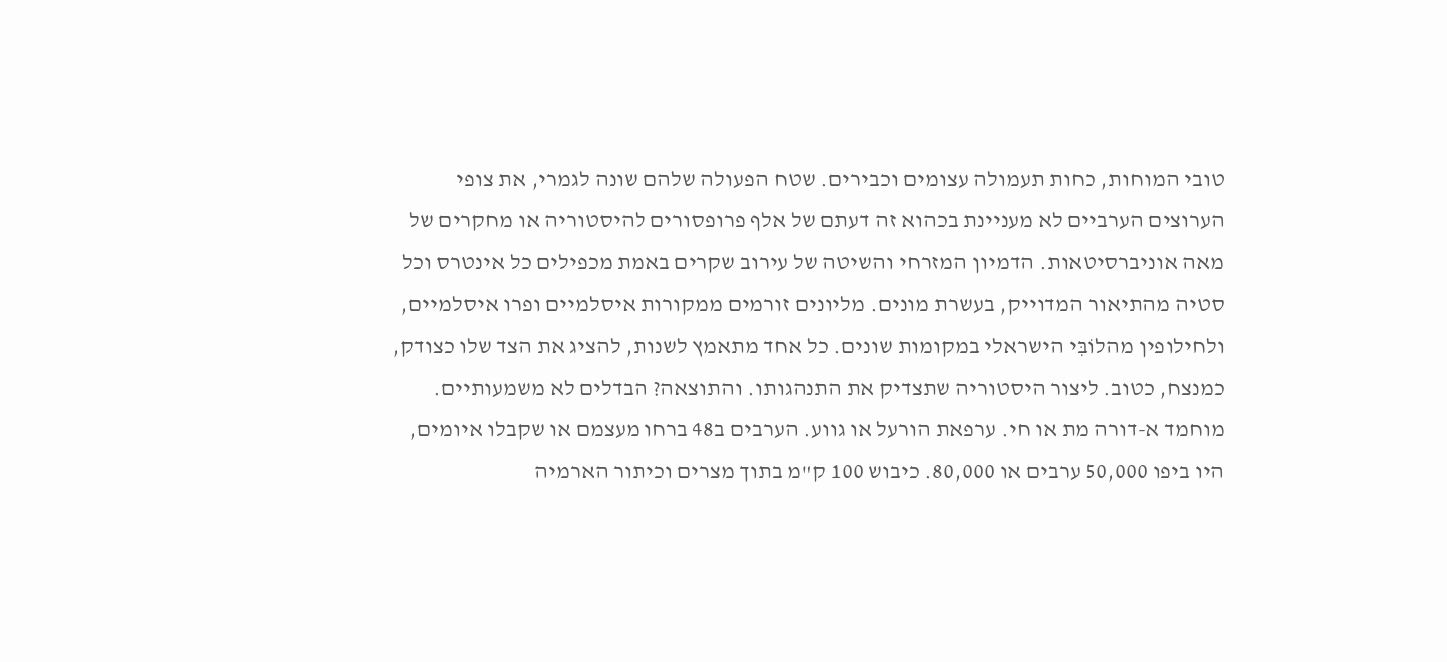טובי המוחות, כחות תעמולה עצומים וכבירים. שטח הפעולה שלהם שונה לגמרי, את צופי הערוצים הערביים לא מעניינת בכהוא זה דעתם של אלף פרופסורים להיסטוריה או מחקרים של מאה אוניברסיטאות. הדמיון המזרחי והשיטה של עירוב שקרים באמת מכפילים כל אינטרס וכל סטיה מהתיאור המדוייק, בעשרת מונים. מליונים זורמים ממקורות איסלמיים ופרו איסלמיים, ולחילופין מהלוֹבִּי הישראלי במקומות שונים. כל אחד מתאמץ לשנות, להציג את הצד שלו כצודק, כמנצח, כטוב. ליצור היסטוריה שתצדיק את התנהגותו. והתוצאה? הבדלים לא משמעותיים. מוחמד א-דורה מת או חי. ערפאת הורעל או גווע. הערבים ב48 ברחו מעצמם או שקבלו איומים, היו ביפו 50,000 ערבים או 80,000. כיבוש 100 ק"מ בתוך מצרים וכיתור הארמיה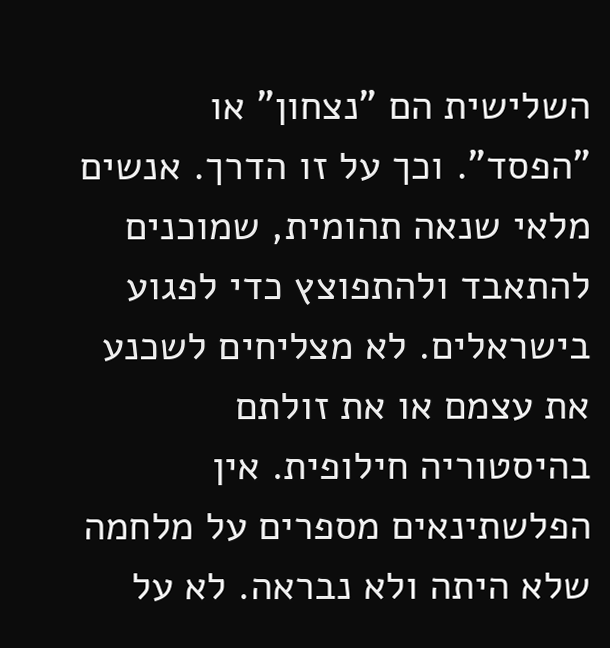השלישית הם "נצחון" או "הפסד". וכך על זו הדרך. אנשים מלאי שנאה תהומית, שמוכנים להתאבד ולהתפוצץ כדי לפגוע בישראלים. לא מצליחים לשכנע את עצמם או את זולתם בהיסטוריה חילופית. אין הפלשתינאים מספרים על מלחמה שלא היתה ולא נבראה. לא על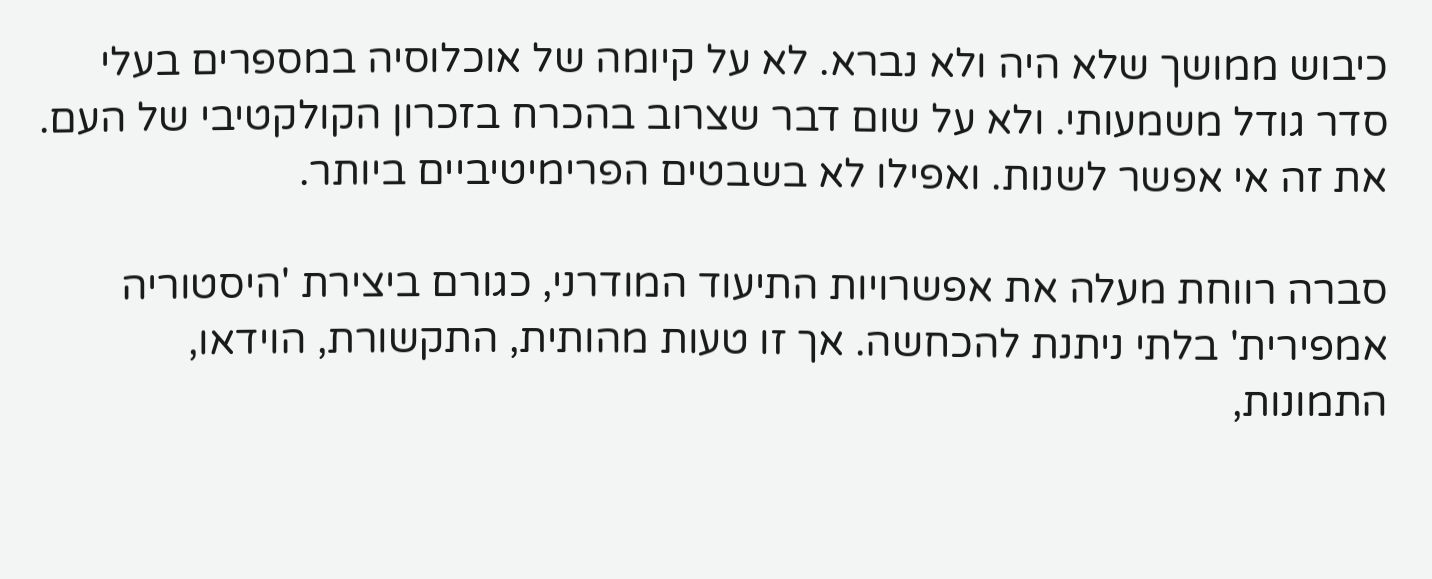כיבוש ממושך שלא היה ולא נברא. לא על קיומה של אוכלוסיה במספרים בעלי סדר גודל משמעותי. ולא על שום דבר שצרוב בהכרח בזכרון הקולקטיבי של העם. את זה אי אפשר לשנות. ואפילו לא בשבטים הפרימיטיביים ביותר.

סברה רווחת מעלה את אפשרויות התיעוד המודרני, כגורם ביצירת 'היסטוריה אמפירית' בלתי ניתנת להכחשה. אך זו טעות מהותית, התקשורת, הוידאו, התמונות,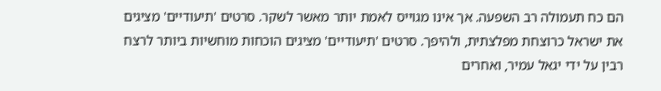הם כח תעמולה רב השפעה. אך אינו מגוייס לאמת יותר מאשר לשקר. סרטים 'תיעודיים' מציגים את ישראל כרוצחת מפלצתית, ולהיפך. סרטים 'תיעודיים' מציגים הוכחות מוחשיות ביותר לרצח רבין על ידי יגאל עמיר, ואחרים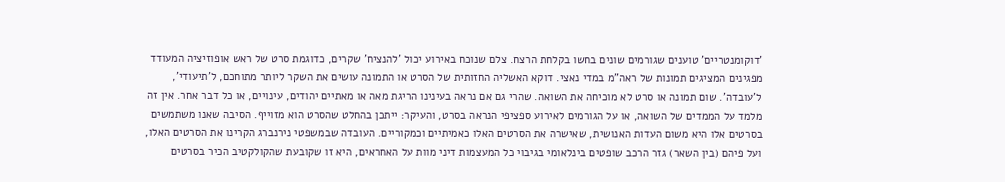'דוקומנטריים' טוענים שגורמים שונים בחשו בקלחת הרצח. צלם שנוכח באירוע יכול 'להנציח' שקרים, כדוגמת סרט של ראש אופוזיציה המעודד מפגינים המציגים תמונות של ראה"מ במדי נאצי. דוקא האשליה החזותית של הסרט או התמונה עושים את השקר ליותר מתוחכם, ל'תיעודי', ל'עובדה'. שום תמונה או סרט לא מוכיחה את השואה. שהרי גם אם נראה בעינינו הריגת מאה או מאתיים יהודים, עינויים, או כל דבר אחר. אין זה מלמד על הממדים של השואה, או על הגורמים לאירוע ספציפי הנראה בסרט, והעיקר: ייתכן בהחלט שהסרט הוא מזוייף. הסיבה שאנו משתמשים בסרטים אלו היא משום העדות האנושית, שאישרה את הסרטים האלו כאמיתיים וכמקוריים. העובדה שבמשפטי נירנברג הקרינו את הסרטים האלו, ועל פיהם (בין השאר) גזר הרכב שופטים בינלאומי בגיבוי כל המעצמות דיני מוות על האחראים, היא זו שקובעת שהקולקטיב הכיר בסרטים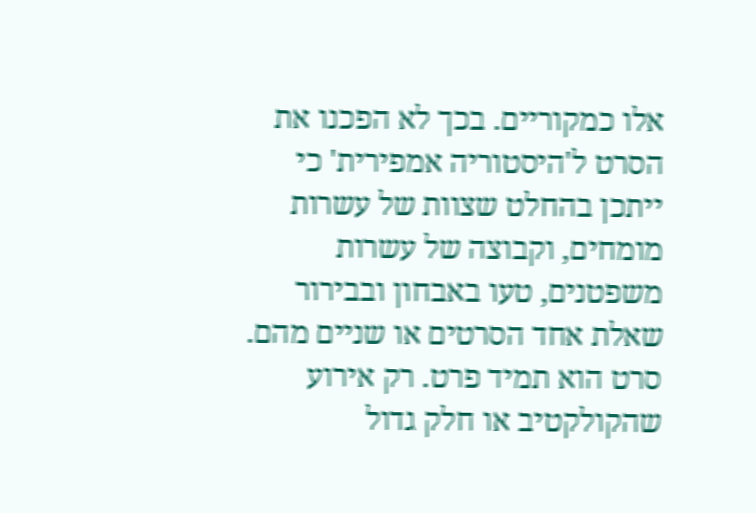אלו כמקוריים. בכך לא הפכנו את הסרט ל'היסטוריה אמפירית' כי ייתכן בהחלט שצוות של עשרות מומחים, וקבוצה של עשרות משפטנים, טעו באבחון ובבירור שאלת אחד הסרטים או שניים מהם. סרט הוא תמיד פרט. רק אירוע שהקולקטיב או חלק גדול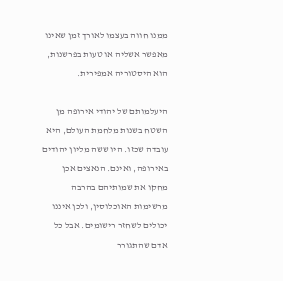ממנו חווה בעצמו לאורך זמן שאינו מאפשר אשליה או טעות בפרשנות, הוא היסטוריה אמפירית.

היעלמותם של יהודי אירופה מן השטח בשנות מלחמת העולם, היא עובדה שכזו. היו ששה מליון יהודים באירופה, ואינם. הנאצים אכן מחקו את שמותיהם בהרבה מרשימות האוכלוסין, ולכן איננו יכולים לשחזר רישומים. אבל כל אדם שהתגורר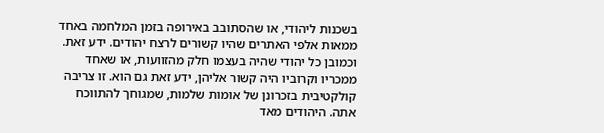בשכנות ליהודי, או שהסתובב באירופה בזמן המלחמה באחד ממאות אלפי האתרים שהיו קשורים לרצח יהודים. ידע זאת. וכמובן כל יהודי שהיה בעצמו חלק מהזוועות, או שאחד ממכריו וקרוביו היה קשור אליהן, ידע זאת גם הוא. זו צריבה קולקטיבית בזכרונן של אומות שלמות, שמגוחך להתווכח אתה. היהודים מאד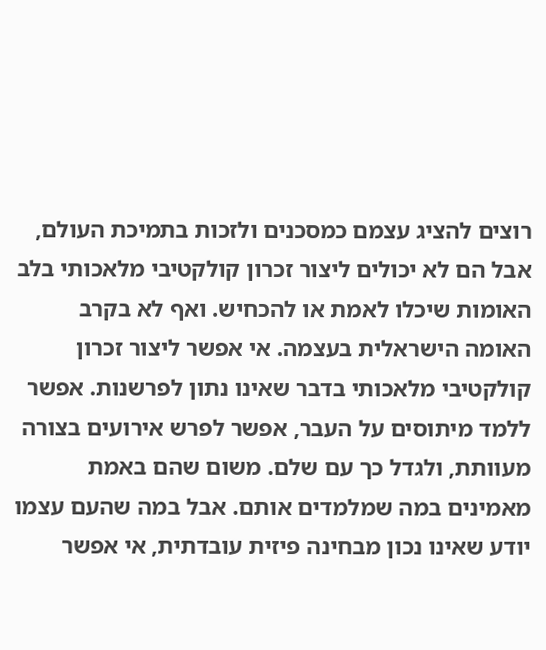רוצים להציג עצמם כמסכנים ולזכות בתמיכת העולם, אבל הם לא יכולים ליצור זכרון קולקטיבי מלאכותי בלב האומות שיכלו לאמת או להכחיש. ואף לא בקרב האומה הישראלית בעצמה. אי אפשר ליצור זכרון קולקטיבי מלאכותי בדבר שאינו נתון לפרשנות. אפשר ללמד מיתוסים על העבר, אפשר לפרש אירועים בצורה מעוותת, ולגדל כך עם שלם. משום שהם באמת מאמינים במה שמלמדים אותם. אבל במה שהעם עצמו יודע שאינו נכון מבחינה פיזית עובדתית, אי אפשר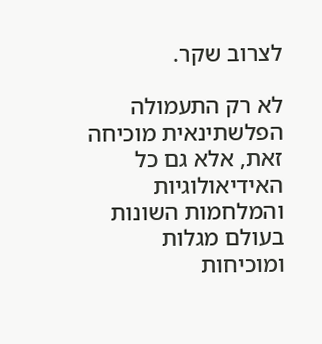לצרוב שקר.

לא רק התעמולה הפלשתינאית מוכיחה זאת, אלא גם כל האידיאולוגיות והמלחמות השונות בעולם מגלות ומוכיחות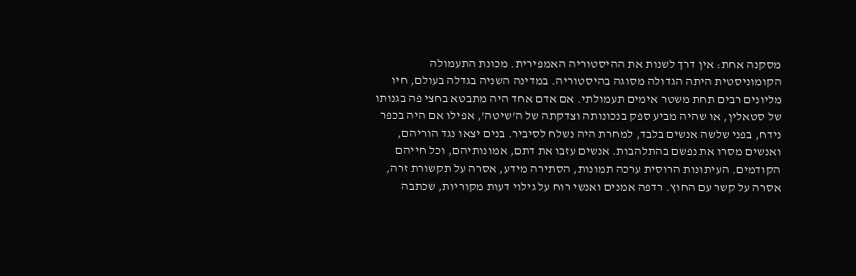מסקנה אחת: אין דרך לשנות את ההיסטוריה האמפירית. מכונת התעמולה הקומוניסטית היתה הגדולה מסוגה בהיסטוריה. במדינה השניה בגדלה בעולם, חיו מליונים רבים תחת משטר אימים תעמולתי. אם אדם אחד היה מתבטא בחצי פה בגנותו של סטאלין, או שהיה מביע ספק בנכונותה וצדקתה של ה'שיטה', אפילו אם היה בכפר נידח, בפני שלשה אנשים בלבד, למחרת היה נשלח לסיביר. בנים יצאו נגד הוריהם, ואנשים מסרו את נפשם בהתלהבות. אנשים עזבו את דתם, אמונותיהם, וכל חייהם הקודמים. העיתונות הרוסית ערכה תמונות, הסתירה מידע, אסרה על תקשורת זרה, אסרה על קשר עם החוץ. רדפה אמנים ואנשי רוח על גילוי דעות מקוריות, שכתבה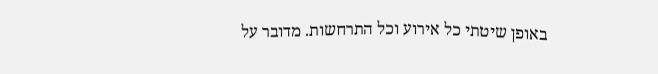באופן שיטתי כל אירוע וכל התרחשות. מדובר על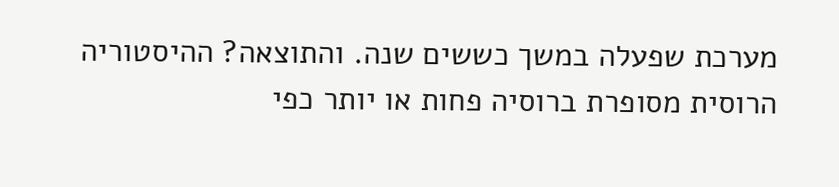מערכת שפעלה במשך כששים שנה. והתוצאה? ההיסטוריה הרוסית מסופרת ברוסיה פחות או יותר כפי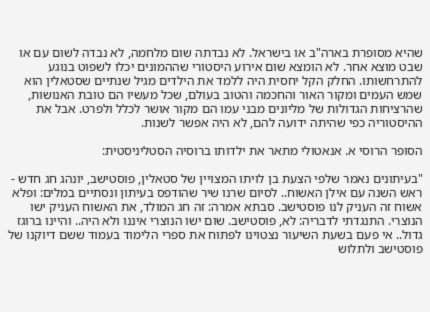שהיא מסופרת בארה"ב או בישראל. לא נבדתה שום מלחמה, לא נבדה לשום עם או שבט מוצא אחר. לא הומצא שום אירוע היסטורי שההמונים יכלו לשפוט בנוגע להתרחשותו. החלק הקל יחסית היה ללמד את הילדים מגיל שנתיים שסטאלין הוא שמש העמים ומקור האור והחכמה והטוב בעולם, שכל מעשיו הם טובת האנושות, שהרציחות הגדולות של מליונים מבני עמו הם מקור אושר לכלל ולפרט. אבל את ההיסטוריה כפי שהיתה ידועה להם, לא היה אפשר לשנות.

הסופר הרוסי א. אנאטולי מתאר את ילדותו ברוסיה הסטליניסטית:

"בעיתונים נאמר שלפי הצעת בן לויתו המצויין של סטאלין, פוסטישב, יונהג חג חדש - ראש השנה עם אילן האשוח.. לסיום שרנו שיר שהודפס בעיתון ונסתיים במלים: ופלא אשוח זה העניק לנו פוסטישב. סבתא אמרה: זה חג המולד, את האשוח העניק ישו הנוצרי. התנגדתי לדבריה: לא, פוסטישב. שום ישו הנוצרי איננו ולא היה.. והיינו ברוגז גדול.. אי פעם בשעת השיעור נצטוינו לפתוח את ספרי הלימוד בעמוד ששם דיוקנו של פוסטישב ולתלוש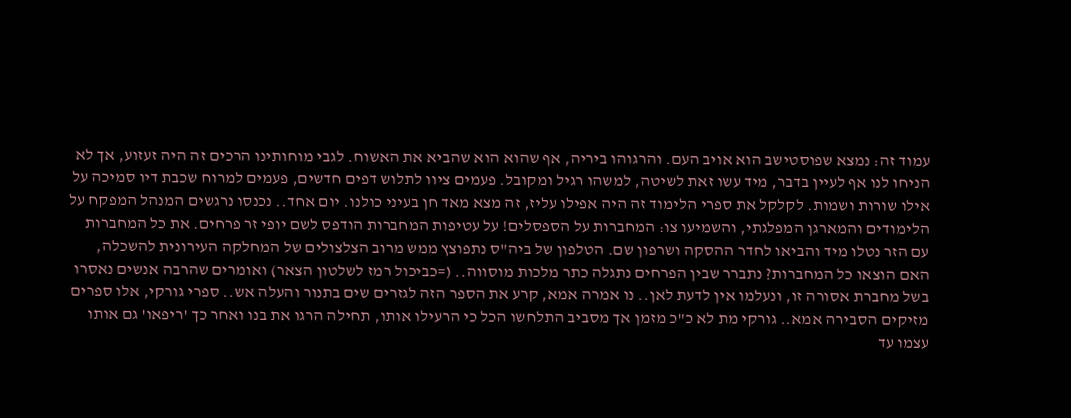עמוד זה: נמצא שפוסטישב הוא אויב העם. והרגוהו ביריה, אף שהוא הוא שהביא את האשוח. לגבי מוחותינו הרכים זה היה זעזוע, אך לא הניחו לנו אף לעיין בדבר, מיד עשו זאת לשיטה, למשהו רגיל ומקובל. פעמים ציוו לתלוש דפים חדשים, פעמים למרוח שכבת דיו סמיכה על אילו שורות ושמות. לקלקל את ספרי הלימוד זה היה אפילו עליז, זה מצא מאד חן בעיני כולנו. יום אחד.. נכנסו נרגשים המנהל המפקח על הלימודים והמארגן המפלגתי, והשמיעו צו: המחברות על הספסלים! על עטיפות המחברות הודפס לשם יופי זר פרחים. את כל המחברות עם הזר נטלו מיד והביאו לחדר ההסקה ושרפון שם. הטלפון של ביה"ס נתפוצץ ממש מרוב הצלצולים של המחלקה העירונית להשכלה, האם הוצאו כל המחברות? נתברר שבין הפרחים נתגלה כתר מלכות מוסווה.. (=כביכול רמז לשלטון הצאר) ואומרים שהרבה אנשים נאסרו בשל מחברת אסורה זו, ונעלמו אין לדעת לאן.. נו אמרה אמא, קרע את הספר הזה לגזרים שים בתנור והעלה אש.. ספרי גורקי, אלו ספרים מזיקים הסבירה אמא.. גורקי מת לא כ"כ מזמן אך מסביב התלחשו הכל כי הרעילו אותו, תחילה הרגו את בנו ואחר כך 'ריפאו' גם אותו עצמו עד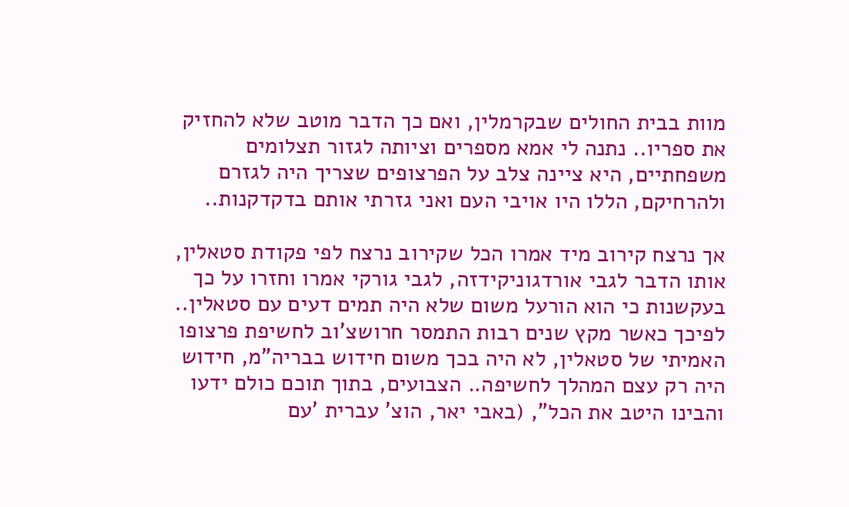מוות בבית החולים שבקרמלין, ואם כך הדבר מוטב שלא להחזיק את ספריו.. נתנה לי אמא מספרים וציותה לגזור תצלומים משפחתיים, היא ציינה צלב על הפרצופים שצריך היה לגזרם ולהרחיקם, הללו היו אויבי העם ואני גזרתי אותם בדקדקנות..

אך נרצח קירוב מיד אמרו הכל שקירוב נרצח לפי פקודת סטאלין, אותו הדבר לגבי אורדגוניקידזה, לגבי גורקי אמרו וחזרו על כך בעקשנות כי הוא הורעל משום שלא היה תמים דעים עם סטאלין.. לפיכך כאשר מקץ שנים רבות התמסר חרושצ'וב לחשיפת פרצופו האמיתי של סטאלין, לא היה בכך משום חידוש בבריה"מ, חידוש היה רק עצם המהלך לחשיפה.. הצבועים, בתוך תוכם כולם ידעו והבינו היטב את הכל", (באבי יאר, הוצ' עברית 'עם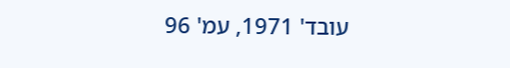עובד' 1971, עמ' 96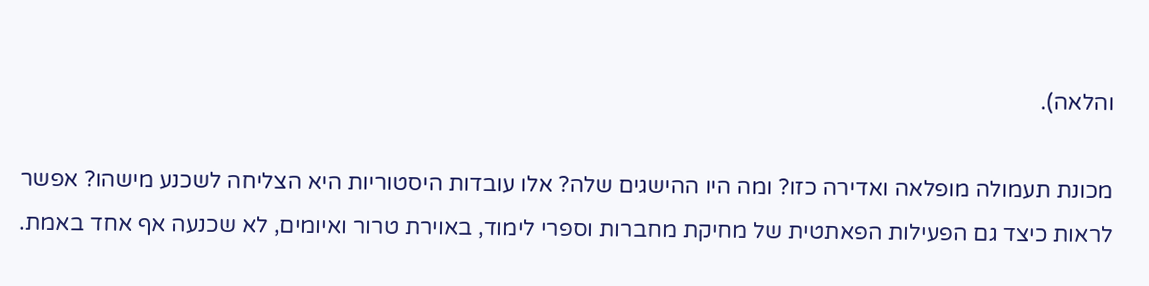והלאה).

מכונת תעמולה מופלאה ואדירה כזו? ומה היו ההישגים שלה? אלו עובדות היסטוריות היא הצליחה לשכנע מישהו? אפשר לראות כיצד גם הפעילות הפאתטית של מחיקת מחברות וספרי לימוד, באוירת טרור ואיומים, לא שכנעה אף אחד באמת.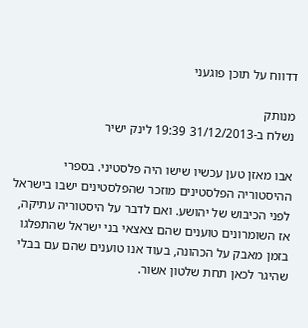דדווח על תוכן פוגעני

מנותק
נשלח ב-31/12/2013 19:39 לינק ישיר

אבו מאזן טען עכשיו שישו היה פלסטיני. בספרי ההיסטוריה הפלסטינים מוזכר שהפלסטינים ישבו בישראל לפני הכיבוש של יהושע. ואם לדבר על היסטוריה עתיקה, אז השומרונים טוענים שהם צאצאי בני ישראל שהתפלגו בזמן מאבק על הכהונה, בעוד אנו טוענים שהם עם בבלי שהיגר לכאן תחת שלטון אשור.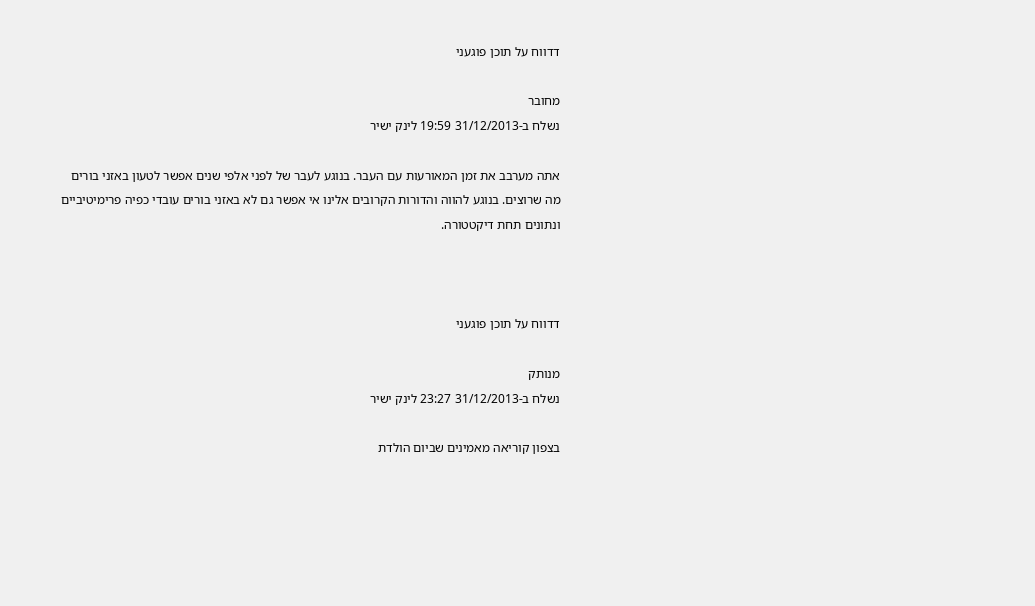דדווח על תוכן פוגעני

מחובר
נשלח ב-31/12/2013 19:59 לינק ישיר

אתה מערבב את זמן המאורעות עם העבר. בנוגע לעבר של לפני אלפי שנים אפשר לטעון באזני בורים מה שרוצים. בנוגע להווה והדורות הקרובים אלינו אי אפשר גם לא באזני בורים עובדי כפיה פרימיטיביים ונתונים תחת דיקטטורה.



דדווח על תוכן פוגעני

מנותק
נשלח ב-31/12/2013 23:27 לינק ישיר

בצפון קוריאה מאמינים שביום הולדת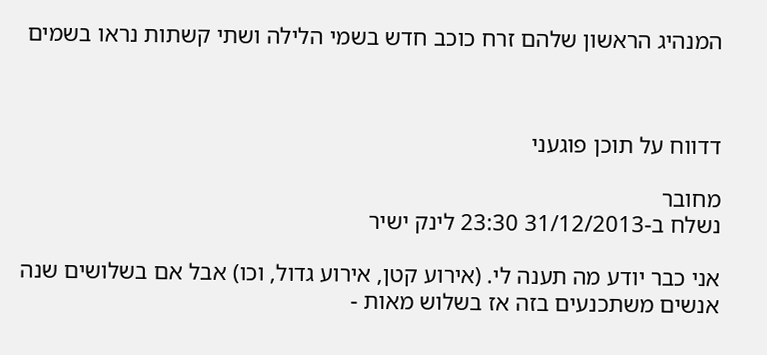המנהיג הראשון שלהם זרח כוכב חדש בשמי הלילה ושתי קשתות נראו בשמים



דדווח על תוכן פוגעני

מחובר
נשלח ב-31/12/2013 23:30 לינק ישיר

אני כבר יודע מה תענה לי. (אירוע קטן, אירוע גדול, וכו) אבל אם בשלושים שנה אנשים משתכנעים בזה אז בשלוש מאות -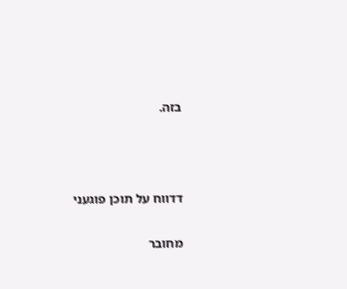בזה.



דדווח על תוכן פוגעני

מחובר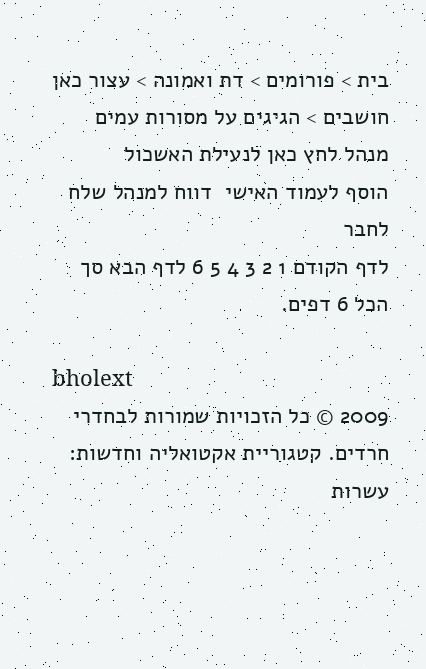בית > פורומים > דת ואמונה > עצור כאן חושבים > הגיגים על מסורות עמים
מנהל לחץ כאן לנעילת האשכול
הוסף לעמוד האישי  דווח למנהל שלח לחבר
לדף הקודם 1 2 3 4 5 6 לדף הבא סך הכל 6 דפים.

bholext
2009 © כל הזכויות שמורות לבחדרי חרדים. קטגוריית אקטואליה וחדשות: עשרות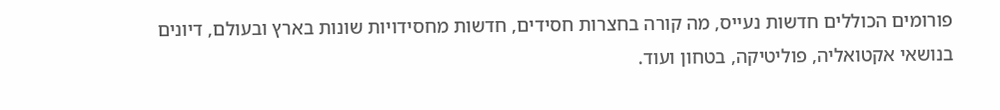פורומים הכוללים חדשות נעייס, מה קורה בחצרות חסידים, חדשות מחסידויות שונות בארץ ובעולם, דיונים בנושאי אקטואליה, פוליטיקה, בטחון ועוד.